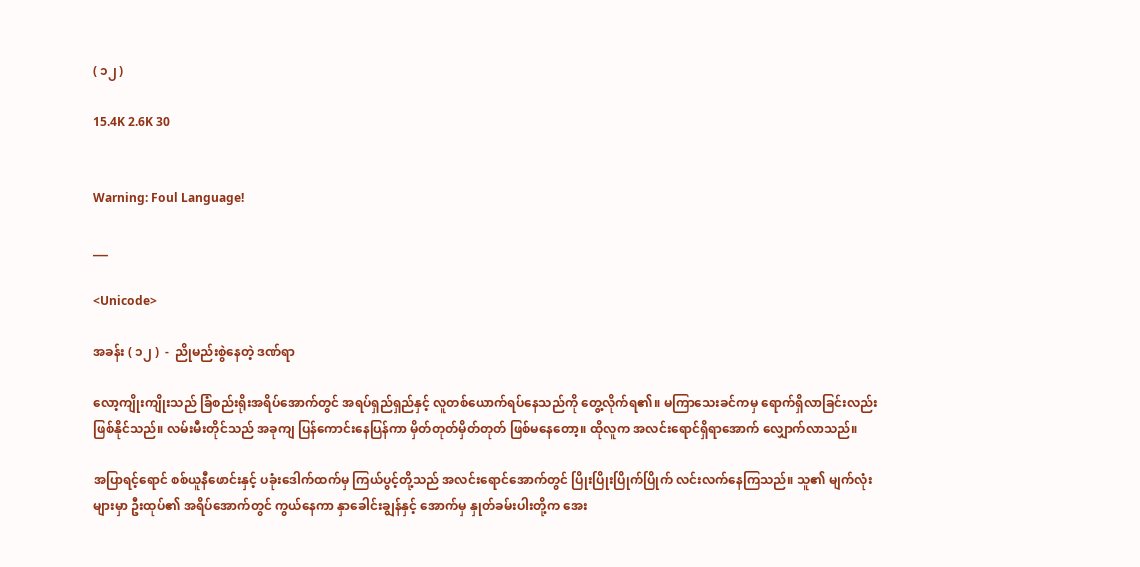( ၁၂ )

15.4K 2.6K 30


Warning: Foul Language!

___

<Unicode>

အခန်း ( ၁၂ )  -  ညိုမည်းစွဲနေတဲ့ ဒဏ်ရာ

လော့ကျိုးကျိုးသည် ခြံစည်းရိုးအရိပ်အောက်တွင် အရပ်ရှည်ရှည်နှင့် လူတစ်ယောက်ရပ်နေသည်ကို တွေ့လိုက်ရ၏။ မကြာသေးခင်ကမှ ရောက်ရှိလာခြင်းလည်း ဖြစ်နိုင်သည်။ လမ်းမီးတိုင်သည် အခုကျ ပြန်ကောင်းနေပြန်ကာ မှိတ်တုတ်မှိတ်တုတ် ဖြစ်မနေတော့။ ထိုလူက အလင်းရောင်ရှိရာအောက် လျှောက်လာသည်။

အပြာရင့်ရောင် စစ်ယူနီဖောင်းနှင့် ပခုံးဒေါက်ထက်မှ ကြယ်ပွင့်တို့သည် အလင်းရောင်အောက်တွင် ပြိုးပြိုးပြိုက်ပြိုက် လင်းလက်နေကြသည်။ သူ၏ မျက်လုံးများမှာ ဦးထုပ်၏ အရိပ်အောက်တွင် ကွယ်နေကာ နှာခေါင်းချွန်နှင့် အောက်မှ နှုတ်ခမ်းပါးတို့က အေး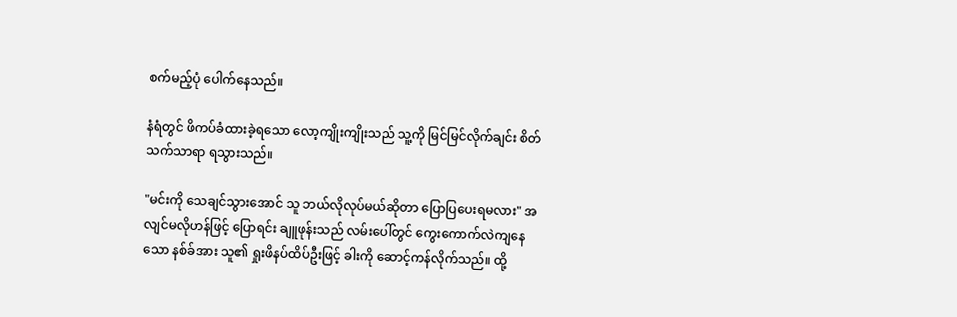စက်မည့်ပုံ ပေါက်နေသည်။

နံရံတွင် ဖိကပ်ခံထားခဲ့ရသော လော့ကျိုးကျိုးသည် သူ့ကို မြင်မြင်လိုက်ချင်း စိတ်သက်သာရာ ရသွားသည်။

"မင်းကို သေချင်သွားအောင် သူ ဘယ်လိုလုပ်မယ်ဆိုတာ ပြောပြပေးရမလား" အလျင်မလိုဟန်ဖြင့် ပြောရင်း ချူဖုန်းသည် လမ်းပေါ်တွင် ကွေးကောက်လဲကျနေသော နစ်ခ်အား သူ၏ ရှုးဖိနပ်ထိပ်ဦးဖြင့် ခါးကို ဆောင့်ကန်လိုက်သည်။ ထို့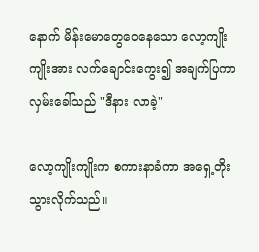နောက် မိန်းမောတွေဝေနေသော လော့ကျိုးကျိုးအား လက်ချောင်းကွေး၍ အချက်ပြကာ လှမ်းခေါ်သည် "ဒီနား လာခဲ့"

လော့ကျိုးကျိုးက စကားနာခံကာ အရှေ့တိုးသွားလိုက်သည်။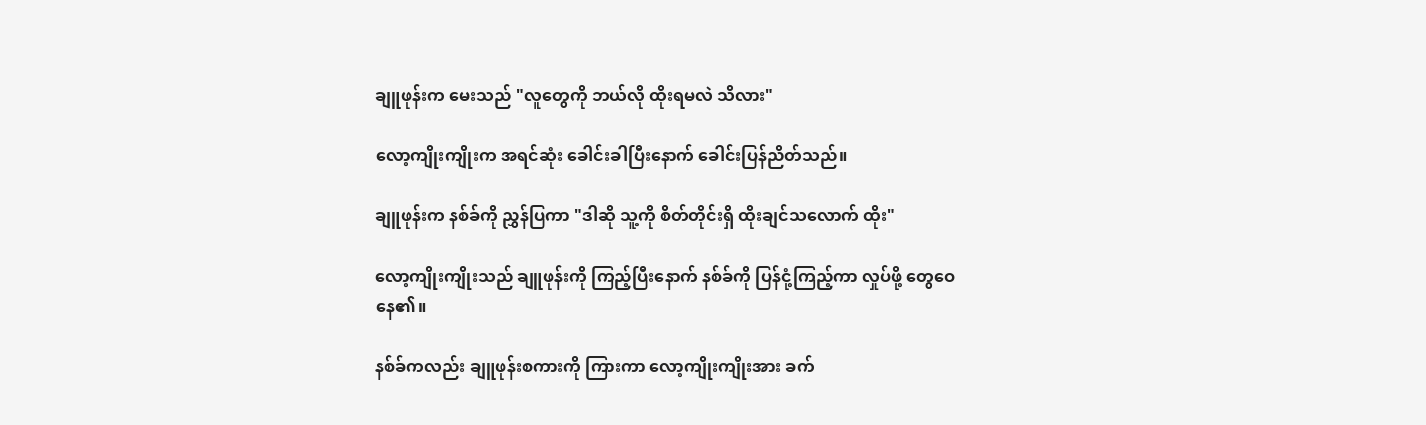ချူဖုန်းက မေးသည် "လူတွေကို ဘယ်လို ထိုးရမလဲ သိလား"

လော့ကျိုးကျိုးက အရင်ဆုံး ခေါင်းခါပြီးနောက် ခေါင်းပြန်ညိတ်သည်။

ချူဖုန်းက နစ်ခ်ကို ညွှန်ပြကာ "ဒါဆို သူ့ကို စိတ်တိုင်းရှိ ထိုးချင်သလောက် ထိုး"

လော့ကျိုးကျိုးသည် ချူဖုန်းကို ကြည့်ပြီးနောက် နစ်ခ်ကို ပြန်ငုံ့ကြည့်ကာ လှုပ်ဖို့ တွေဝေနေ၏။

နစ်ခ်ကလည်း ချူဖုန်းစကားကို ကြားကာ လော့ကျိုးကျိုးအား ခက်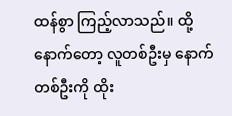ထန်စွာ ကြည့်လာသည်။ ထို့နောက်တော့ လူတစ်ဦးမှ နောက်တစ်ဦးကို ထိုး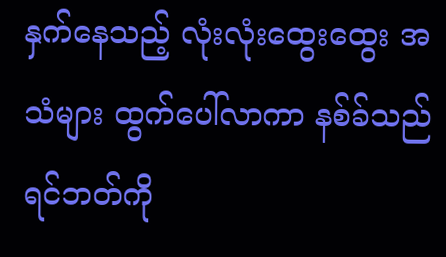နှက်နေသည့် လုံးလုံးထွေးထွေး အသံများ ထွက်ပေါ်လာကာ နစ်ခ်သည် ရင်ဘတ်ကို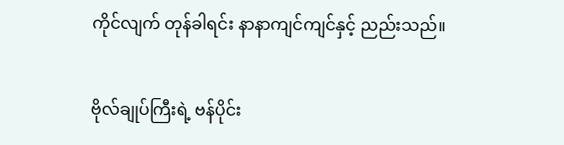ကိုင်လျက် တုန်ခါရင်း နာနာကျင်ကျင်နှင့် ညည်းသည်။

ဗိုလ်ချုပ်ကြီးရဲ့ ဗန်ပိုင်း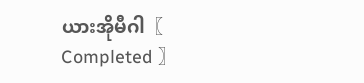ယားအိုမီဂါ〖 Completed 〗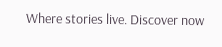Where stories live. Discover now